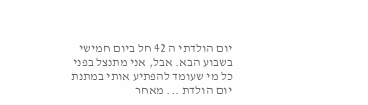יום הולדתי ה 42 חל ביום חמישי בשבוע הבא. אבל, אני מתנצל בפני כל מי שעומד להפתיע אותי במתנת יום הולדת ... מאחר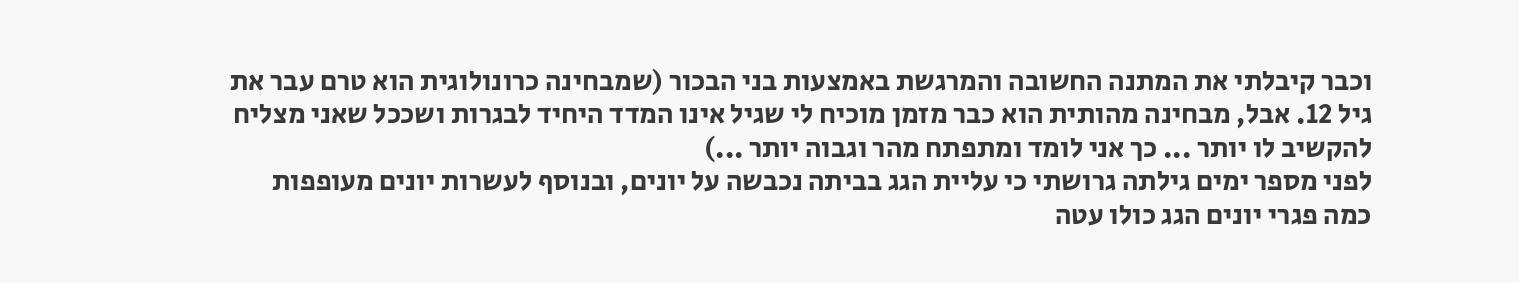וכבר קיבלתי את המתנה החשובה והמרגשת באמצעות בני הבכור (שמבחינה כרונולוגית הוא טרם עבר את גיל 12. אבל, מבחינה מהותית הוא כבר מזמן מוכיח לי שגיל אינו המדד היחיד לבגרות ושככל שאני מצליח להקשיב לו יותר ... כך אני לומד ומתפתח מהר וגבוה יותר ...)
לפני מספר ימים גילתה גרושתי כי עליית הגג בביתה נכבשה על יונים, ובנוסף לעשרות יונים מעופפות כמה פגרי יונים הגג כולו עטה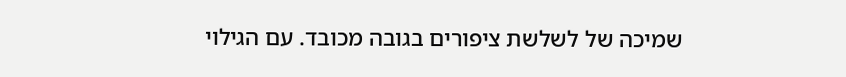שמיכה של לשלשת ציפורים בגובה מכובד. עם הגילוי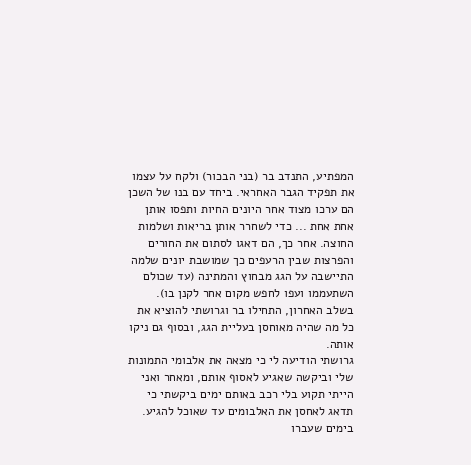המפתיע, התנדב בר (בני הבכור) ולקח על עצמו את תפקיד הגבר האחראי. ביחד עם בנו של השכן הם ערכו מצוד אחר היונים החיות ותפסו אותן אחת אחת ... כדי לשחרר אותן בריאות ושלמות החוצה. אחר כך, הם דאגו לסתום את החורים והפרצות שבין הרעפים כך שמושבת יונים שלמה התיישבה על הגג מבחוץ והמתינה (עד שכולם השתעממו ועפו לחפש מקום אחר לקנן בו). בשלב האחרון, התחילו בר וגרושתי להוציא את כל מה שהיה מאוחסן בעליית הגג, ובסוף גם ניקו אותה.
גרושתי הודיעה לי כי מצאה את אלבומי התמונות שלי וביקשה שאגיע לאסוף אותם, ומאחר ואני הייתי תקוע בלי רכב באותם ימים ביקשתי כי תדאג לאחסן את האלבומים עד שאוכל להגיע.
בימים שעברו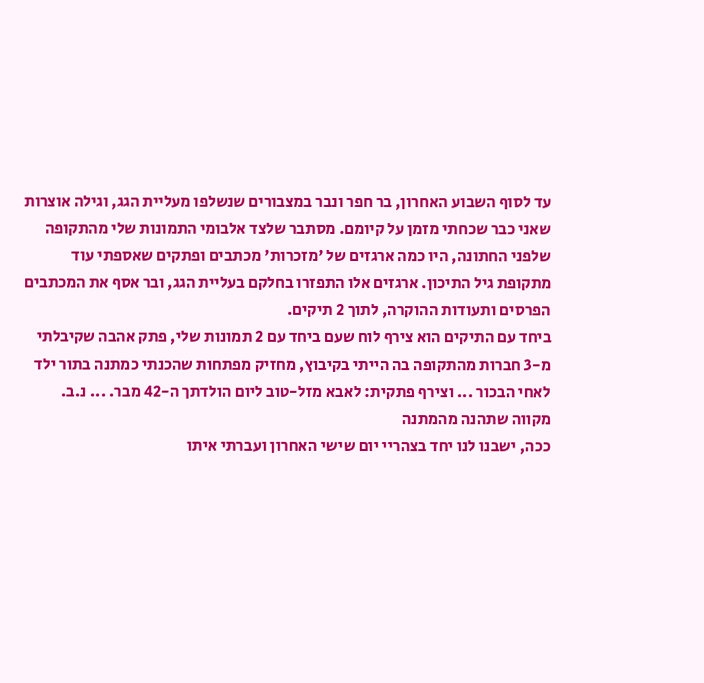עד לסוף השבוע האחרון, בר חפר ונבר במצבורים שנשלפו מעליית הגג, וגילה אוצרות שאני כבר שכחתי מזמן על קיומם. מסתבר שלצד אלבומי התמונות שלי מהתקופה שלפני החתונה, היו כמה ארגזים של 'מזכרות' מכתבים ופתקים שאספתי עוד מתקופת גיל התיכון. ארגזים אלו התפזרו בחלקם בעליית הגג, ובר אסף את המכתבים הפרסים ותעודות ההוקרה, לתוך 2 תיקים.
ביחד עם התיקים הוא צירף לוח שעם ביחד עם 2 תמונות שלי, פתק אהבה שקיבלתי מ-3 חברות מהתקופה בה הייתי בקיבוץ, מחזיק מפתחות שהכנתי כמתנה בתור ילד לאחי הבכור ... וצירף פתקית: לאבא מזל-טוב ליום הולדתך ה-42 מבר. ... נ.ב. מקווה שתהנה מהמתנה
ככה, ישבנו לנו יחד בצהריי יום שישי האחרון ועברתי איתו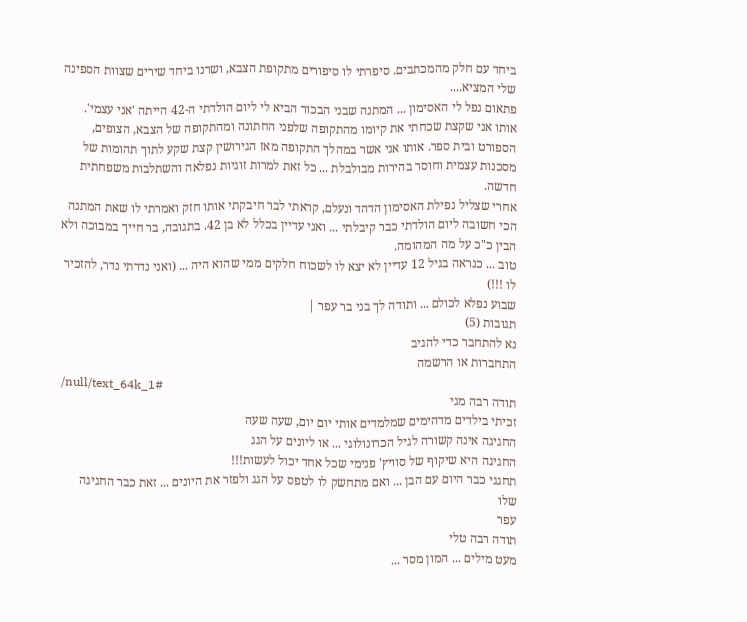ביחד עם חלק מהמכתבים. סיפרתי לו סיפורים מתקופת הצבא, ושרנו ביחד שירים שצוות הספינה שלי המציא....
פתאום נפל לי האסימון ... המתנה שבני הבכור הביא לי ליום הולדתי ה-42 הייתה 'אני עצמי'.
אותו אני שקצת שכחתי את קיומו מהתקופה שלפני החתונה ומהתקופה של הצבא, הצופים, הספורט ובית ספר. אותו אני אשר במהלך התקופה מאז הגירושין קצת שקע לתוך תהומות של מסכנות עצמית וחוסר בהירות מבולבלת ... כל זאת למרות זוגיות נפלאה והשתלבות משפחתית חדשה.
אחרי שצליל נפילת האסימון הדהד ונעלם, קראתי לבר חיבקתי אותו חזק ואמרתי לו שאת המתנה הכי חשובה ליום הולדתי כבר קיבלתי ... ואני עדיין בכלל לא בן 42. בתגובה, בר חייך במבוכה ולא הבין כ"כ על מה המהומה.
טוב ... כנראה בגיל 12 עדיין לא יצא לו לשכוח חלקים ממי שהוא היה ... (ואני נדרתי נדר, להזכיר לו !!!)
שבוע נפלא לכולם ... ותודה לך בני בר עפר |
תגובות (5)
נא להתחבר כדי להגיב
התחברות או הרשמה
/null/text_64k_1#
תודה רבה מגי
זכיתי בילדים מדהימים שמלמדים אותי יום יום, שעה שעה
החגיגה אינה קשורה לגיל הכרונולוגי ... או ליונים על הגג
החגיגה היא שיקוף של סוויץ' פנימי שכל אחד יכול לעשות!!!
תחגגי כבר היום עם הבן ... ואם מתחשק לו לטפס על הגג ולפזר את היונים ... זאת כבר החגיגה שלו
עפר
תודה רבה טלי
מעט מילים ... המון מסר ...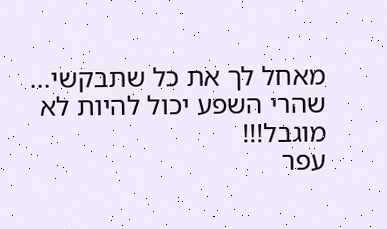מאחל לך את כל שתבקשי... שהרי השפע יכול להיות לא מוגבל!!!
עפר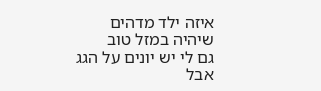איזה ילד מדהים
שיהיה במזל טוב
גם לי יש יונים על הגג
אבל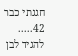חגגתי כבר 42.....
להגיד לבן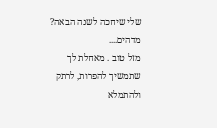שלי שיחכה לשנה הבאה?
מדהים....
מזל טוב . מאחלת לך שתמשיך להפרות, לרתק ולהתמלא